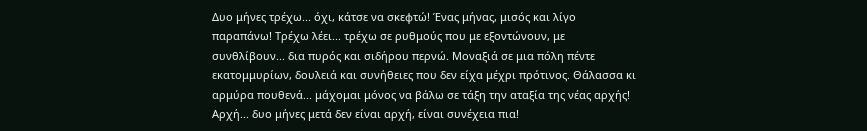Δυο μήνες τρέχω... όχι, κάτσε να σκεφτώ! Ένας μήνας, μισός και λίγο παραπάνω! Τρέχω λέει... τρέχω σε ρυθμούς που με εξοντώνουν, με συνθλίβουν... δια πυρός και σιδήρου περνώ. Μοναξιά σε μια πόλη πέντε εκατομμυρίων, δουλειά και συνήθειες που δεν είχα μέχρι πρότινος. Θάλασσα κι αρμύρα πουθενά... μάχομαι μόνος να βάλω σε τάξη την αταξία της νέας αρχής! Αρχή... δυο μήνες μετά δεν είναι αρχή, είναι συνέχεια πια!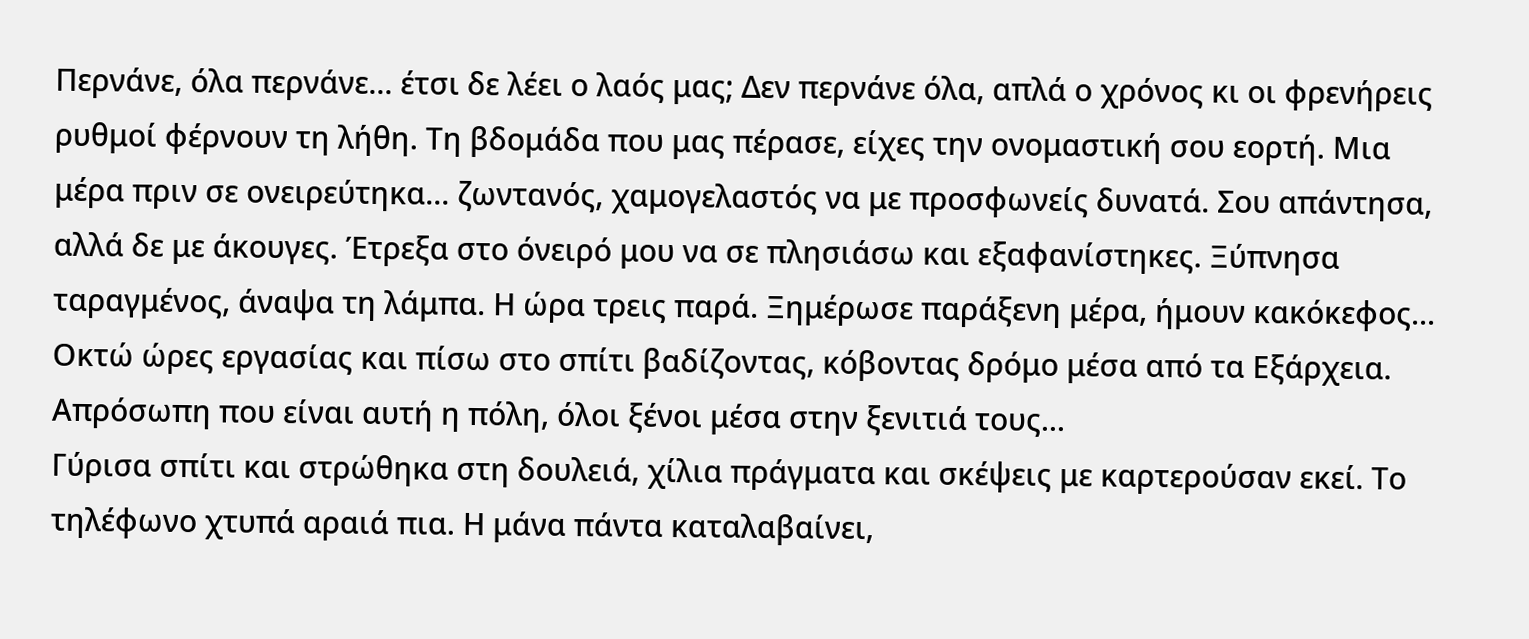Περνάνε, όλα περνάνε... έτσι δε λέει ο λαός μας; Δεν περνάνε όλα, απλά ο χρόνος κι οι φρενήρεις ρυθμοί φέρνουν τη λήθη. Τη βδομάδα που μας πέρασε, είχες την ονομαστική σου εορτή. Μια μέρα πριν σε ονειρεύτηκα... ζωντανός, χαμογελαστός να με προσφωνείς δυνατά. Σου απάντησα, αλλά δε με άκουγες. Έτρεξα στο όνειρό μου να σε πλησιάσω και εξαφανίστηκες. Ξύπνησα ταραγμένος, άναψα τη λάμπα. Η ώρα τρεις παρά. Ξημέρωσε παράξενη μέρα, ήμουν κακόκεφος... Οκτώ ώρες εργασίας και πίσω στο σπίτι βαδίζοντας, κόβοντας δρόμο μέσα από τα Εξάρχεια. Απρόσωπη που είναι αυτή η πόλη, όλοι ξένοι μέσα στην ξενιτιά τους...
Γύρισα σπίτι και στρώθηκα στη δουλειά, χίλια πράγματα και σκέψεις με καρτερούσαν εκεί. Το τηλέφωνο χτυπά αραιά πια. Η μάνα πάντα καταλαβαίνει,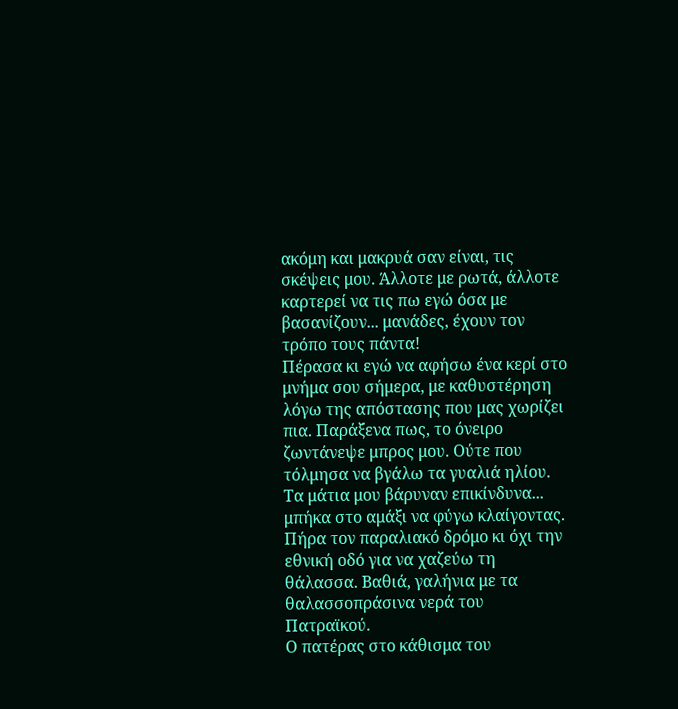ακόμη και μακρυά σαν είναι, τις σκέψεις μου. Άλλοτε με ρωτά, άλλοτε καρτερεί να τις πω εγώ όσα με βασανίζουν... μανάδες, έχουν τον τρόπο τους πάντα!
Πέρασα κι εγώ να αφήσω ένα κερί στο μνήμα σου σήμερα, με καθυστέρηση λόγω της απόστασης που μας χωρίζει πια. Παράξενα πως, το όνειρο ζωντάνεψε μπρος μου. Ούτε που τόλμησα να βγάλω τα γυαλιά ηλίου. Τα μάτια μου βάρυναν επικίνδυνα... μπήκα στο αμάξι να φύγω κλαίγοντας. Πήρα τον παραλιακό δρόμο κι όχι την εθνική οδό για να χαζεύω τη θάλασσα. Βαθιά, γαλήνια με τα θαλασσοπράσινα νερά του Πατραϊκού.
Ο πατέρας στο κάθισμα του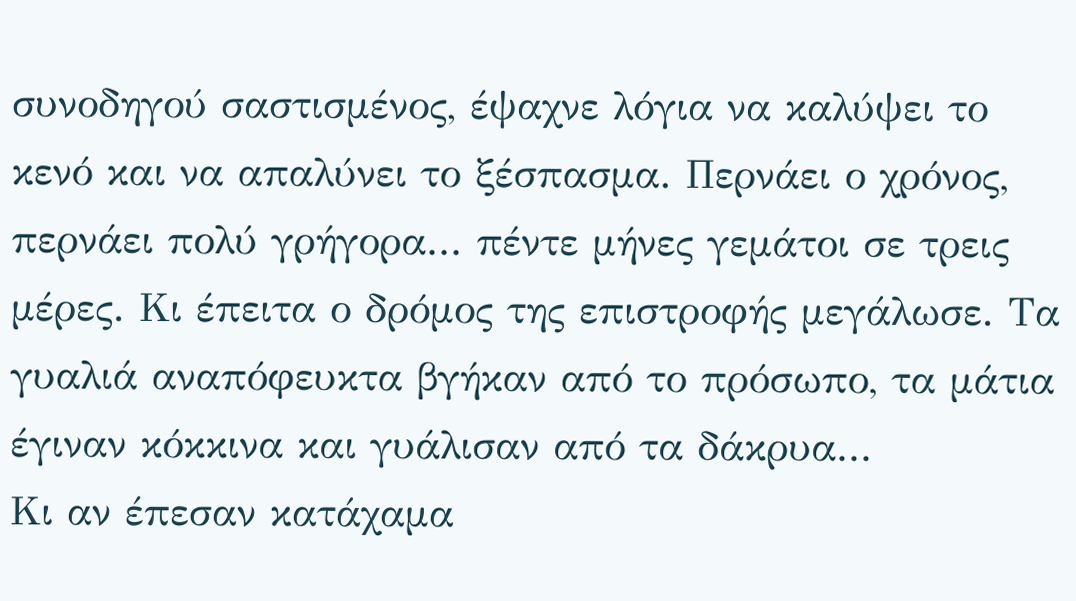συνοδηγού σαστισμένος, έψαχνε λόγια να καλύψει το κενό και να απαλύνει το ξέσπασμα. Περνάει ο χρόνος, περνάει πολύ γρήγορα... πέντε μήνες γεμάτοι σε τρεις μέρες. Κι έπειτα ο δρόμος της επιστροφής μεγάλωσε. Τα γυαλιά αναπόφευκτα βγήκαν από το πρόσωπο, τα μάτια έγιναν κόκκινα και γυάλισαν από τα δάκρυα...
Κι αν έπεσαν κατάχαμα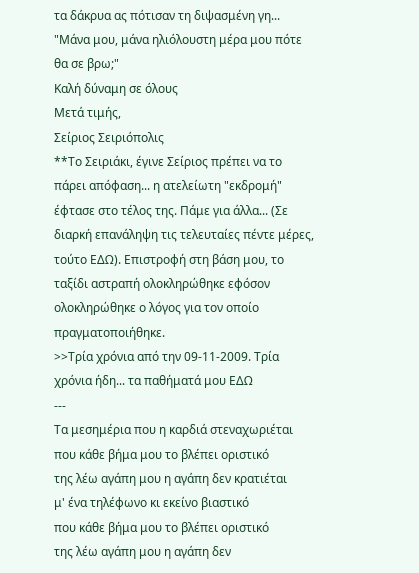τα δάκρυα ας πότισαν τη διψασμένη γη... "Μάνα μου, μάνα ηλιόλουστη μέρα μου πότε θα σε βρω;"
Καλή δύναμη σε όλους
Μετά τιμής,
Σείριος Σειριόπολις
**Το Σειριάκι, έγινε Σείριος πρέπει να το πάρει απόφαση... η ατελείωτη "εκδρομή" έφτασε στο τέλος της. Πάμε για άλλα... (Σε διαρκή επανάληψη τις τελευταίες πέντε μέρες, τούτο ΕΔΩ). Επιστροφή στη βάση μου, το ταξίδι αστραπή ολοκληρώθηκε εφόσον ολοκληρώθηκε ο λόγος για τον οποίο πραγματοποιήθηκε.
>>Τρία χρόνια από την 09-11-2009. Τρία χρόνια ήδη... τα παθήματά μου ΕΔΩ
---
Τα μεσημέρια που η καρδιά στεναχωριέται
που κάθε βήμα μου το βλέπει οριστικό
της λέω αγάπη μου η αγάπη δεν κρατιέται
μ' ένα τηλέφωνο κι εκείνο βιαστικό
που κάθε βήμα μου το βλέπει οριστικό
της λέω αγάπη μου η αγάπη δεν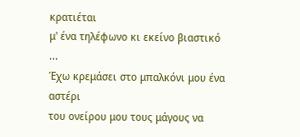κρατιέται
μ' ένα τηλέφωνο κι εκείνο βιαστικό
...
Έχω κρεμάσει στο μπαλκόνι μου ένα αστέρι
του ονείρου μου τους μάγους να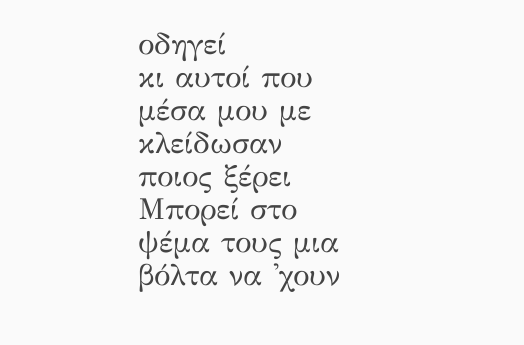οδηγεί
κι αυτοί που μέσα μου με κλείδωσαν ποιος ξέρει
Μπορεί στο ψέμα τους μια βόλτα να 'χουν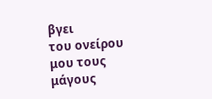βγει
του ονείρου μου τους μάγους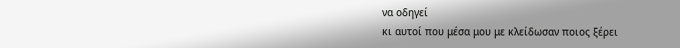να οδηγεί
κι αυτοί που μέσα μου με κλείδωσαν ποιος ξέρει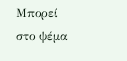Μπορεί στο ψέμα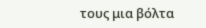τους μια βόλτα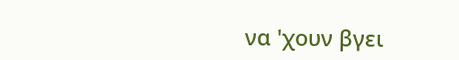να 'χουν βγει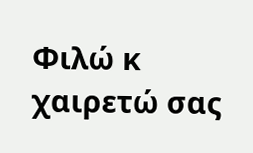Φιλώ κ χαιρετώ σας